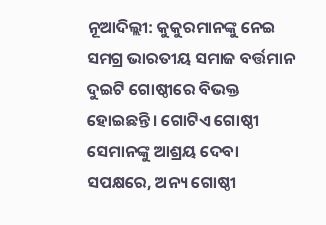ନୂଆଦିଲ୍ଲୀ: କୁକୁରମାନଙ୍କୁ ନେଇ ସମଗ୍ର ଭାରତୀୟ ସମାଜ ବର୍ତ୍ତମାନ ଦୁଇଟି ଗୋଷ୍ଠୀରେ ବିଭକ୍ତ ହୋଇଛନ୍ତି। ଗୋଟିଏ ଗୋଷ୍ଠୀ ସେମାନଙ୍କୁ ଆଶ୍ରୟ ଦେବା ସପକ୍ଷରେ, ଅନ୍ୟ ଗୋଷ୍ଠୀ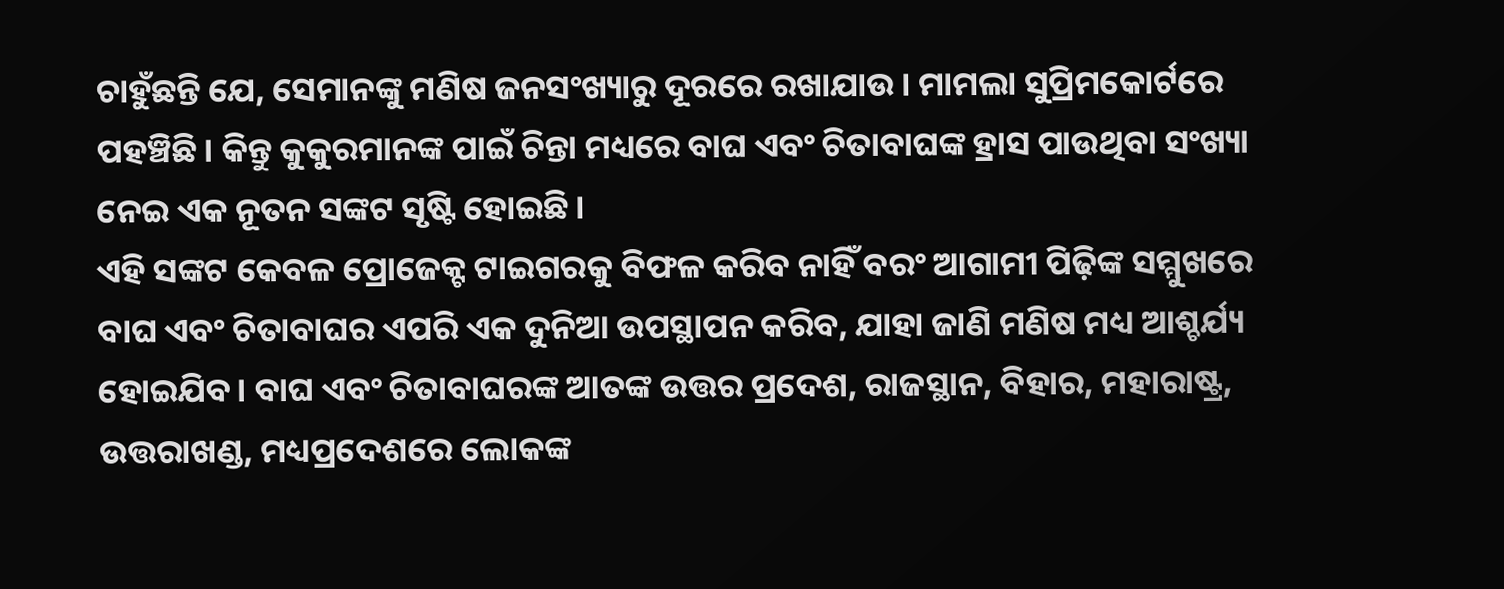ଚାହୁଁଛନ୍ତି ଯେ, ସେମାନଙ୍କୁ ମଣିଷ ଜନସଂଖ୍ୟାରୁ ଦୂରରେ ରଖାଯାଉ। ମାମଲା ସୁପ୍ରିମକୋର୍ଟରେ ପହଞ୍ଚିଛି। କିନ୍ତୁ କୁକୁରମାନଙ୍କ ପାଇଁ ଚିନ୍ତା ମଧ୍ୟରେ ବାଘ ଏବଂ ଚିତାବାଘଙ୍କ ହ୍ରାସ ପାଉଥିବା ସଂଖ୍ୟା ନେଇ ଏକ ନୂତନ ସଙ୍କଟ ସୃଷ୍ଟି ହୋଇଛି।
ଏହି ସଙ୍କଟ କେବଳ ପ୍ରୋଜେକ୍ଟ ଟାଇଗରକୁ ବିଫଳ କରିବ ନାହିଁ ବରଂ ଆଗାମୀ ପିଢ଼ିଙ୍କ ସମ୍ମୁଖରେ ବାଘ ଏବଂ ଚିତାବାଘର ଏପରି ଏକ ଦୁନିଆ ଉପସ୍ଥାପନ କରିବ, ଯାହା ଜାଣି ମଣିଷ ମଧ୍ୟ ଆଶ୍ଚର୍ଯ୍ୟ ହୋଇଯିବ। ବାଘ ଏବଂ ଚିତାବାଘରଙ୍କ ଆତଙ୍କ ଉତ୍ତର ପ୍ରଦେଶ, ରାଜସ୍ଥାନ, ବିହାର, ମହାରାଷ୍ଟ୍ର, ଉତ୍ତରାଖଣ୍ଡ, ମଧ୍ୟପ୍ରଦେଶରେ ଲୋକଙ୍କ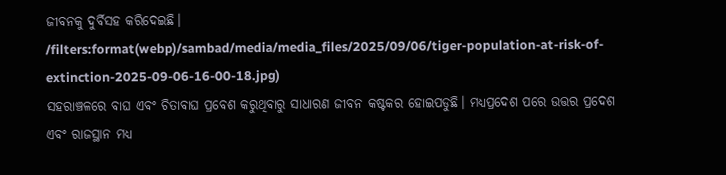ଜୀବନକୁ ଦୁର୍ବିସହ କରିଦେଇଛି।
/filters:format(webp)/sambad/media/media_files/2025/09/06/tiger-population-at-risk-of-extinction-2025-09-06-16-00-18.jpg)
ସହରାଞ୍ଚଳରେ ବାଘ ଏବଂ ଚିତାବାଘ ପ୍ରବେଶ କରୁଥିବାରୁ ସାଧାରଣ ଜୀବନ କଷ୍ଟକର ହୋଇପଡୁଛି। ମଧ୍ୟପ୍ରଦେଶ ପରେ ଉତ୍ତର ପ୍ରଦେଶ ଏବଂ ରାଜସ୍ଥାନ ମଧ୍ୟ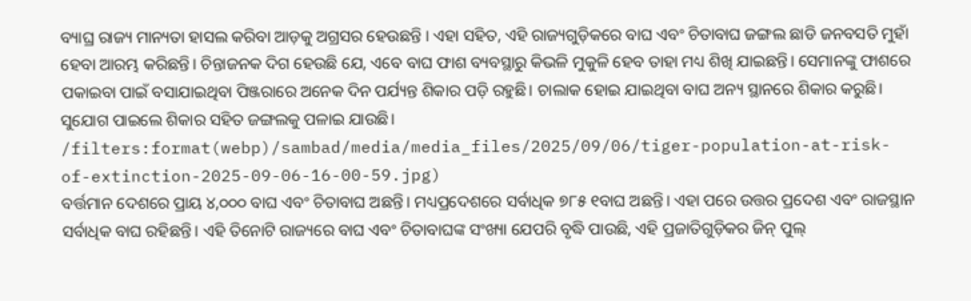ବ୍ୟାଘ୍ର ରାଜ୍ୟ ମାନ୍ୟତା ହାସଲ କରିବା ଆଡ଼କୁ ଅଗ୍ରସର ହେଉଛନ୍ତି । ଏହା ସହିତ, ଏହି ରାଜ୍ୟଗୁଡ଼ିକରେ ବାଘ ଏବଂ ଚିତାବାଘ ଜଙ୍ଗଲ ଛାଡି ଜନବସତି ମୁହାଁ ହେବା ଆରମ୍ଭ କରିଛନ୍ତି। ଚିନ୍ତାଜନକ ଦିଗ ହେଉଛି ଯେ, ଏବେ ବାଘ ଫାଶ ବ୍ୟବସ୍ଥାରୁ କିଭଳି ମୁକୁଳି ହେବ ତାହା ମଧ୍ୟ ଶିଖି ଯାଇଛନ୍ତି। ସେମାନଙ୍କୁ ଫାଶରେ ପକାଇବା ପାଇଁ ବସାଯାଇଥିବା ପିଞ୍ଜରାରେ ଅନେକ ଦିନ ପର୍ଯ୍ୟନ୍ତ ଶିକାର ପଡ଼ି ରହୁଛି। ଚାଲାକ ହୋଇ ଯାଇଥିବା ବାଘ ଅନ୍ୟ ସ୍ଥାନରେ ଶିକାର କରୁଛି। ସୁଯୋଗ ପାଇଲେ ଶିକାର ସହିତ ଜଙ୍ଗଲକୁ ପଳାଇ ଯାଉଛି।
/filters:format(webp)/sambad/media/media_files/2025/09/06/tiger-population-at-risk-of-extinction-2025-09-06-16-00-59.jpg)
ବର୍ତ୍ତମାନ ଦେଶରେ ପ୍ରାୟ ୪,୦୦୦ ବାଘ ଏବଂ ଚିତାବାଘ ଅଛନ୍ତି। ମଧ୍ୟପ୍ରଦେଶରେ ସର୍ବାଧିକ ୭୮୫ ୧ବାଘ ଅଛନ୍ତି। ଏହା ପରେ ଉତ୍ତର ପ୍ରଦେଶ ଏବଂ ରାଜସ୍ଥାନ ସର୍ବାଧିକ ବାଘ ରହିଛନ୍ତି। ଏହି ତିନୋଟି ରାଜ୍ୟରେ ବାଘ ଏବଂ ଚିତାବାଘଙ୍କ ସଂଖ୍ୟା ଯେପରି ବୃଦ୍ଧି ପାଉଛି, ଏହି ପ୍ରଜାତିଗୁଡ଼ିକର ଜିନ୍ ପୁଲ୍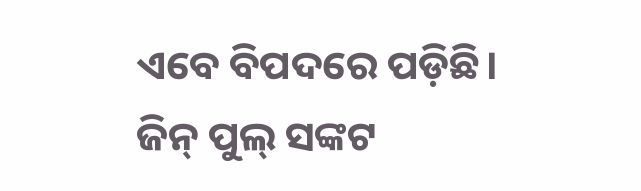ଏବେ ବିପଦରେ ପଡ଼ିଛି। ଜିନ୍ ପୁଲ୍ ସଙ୍କଟ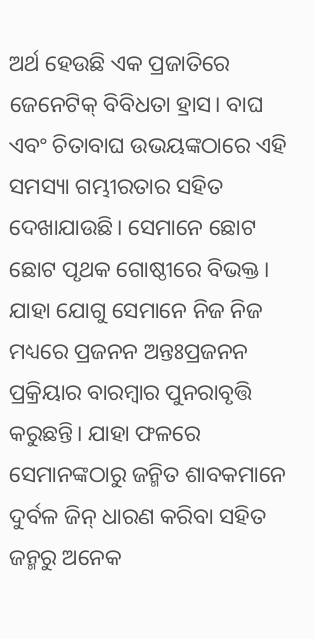ଅର୍ଥ ହେଉଛି ଏକ ପ୍ରଜାତିରେ ଜେନେଟିକ୍ ବିବିଧତା ହ୍ରାସ। ବାଘ ଏବଂ ଚିତାବାଘ ଉଭୟଙ୍କଠାରେ ଏହି ସମସ୍ୟା ଗମ୍ଭୀରତାର ସହିତ ଦେଖାଯାଉଛି। ସେମାନେ ଛୋଟ ଛୋଟ ପୃଥକ ଗୋଷ୍ଠୀରେ ବିଭକ୍ତ। ଯାହା ଯୋଗୁ ସେମାନେ ନିଜ ନିଜ ମଧ୍ୟରେ ପ୍ରଜନନ ଅନ୍ତଃପ୍ରଜନନ ପ୍ରକ୍ରିୟାର ବାରମ୍ବାର ପୁନରାବୃତ୍ତି କରୁଛନ୍ତି। ଯାହା ଫଳରେ ସେମାନଙ୍କଠାରୁ ଜନ୍ମିତ ଶାବକମାନେ ଦୁର୍ବଳ ଜିନ୍ ଧାରଣ କରିବା ସହିତ ଜନ୍ମରୁ ଅନେକ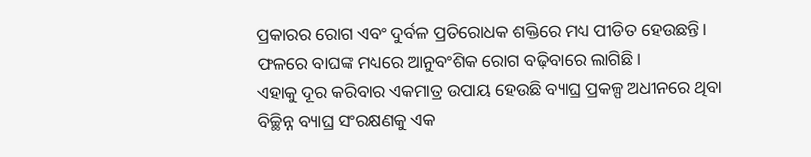ପ୍ରକାରର ରୋଗ ଏବଂ ଦୁର୍ବଳ ପ୍ରତିରୋଧକ ଶକ୍ତିରେ ମଧ୍ୟ ପୀଡିତ ହେଉଛନ୍ତି। ଫଳରେ ବାଘଙ୍କ ମଧ୍ୟରେ ଆନୁବଂଶିକ ରୋଗ ବଢ଼ିବାରେ ଲାଗିଛି।
ଏହାକୁ ଦୂର କରିବାର ଏକମାତ୍ର ଉପାୟ ହେଉଛି ବ୍ୟାଘ୍ର ପ୍ରକଳ୍ପ ଅଧୀନରେ ଥିବା ବିଚ୍ଛିନ୍ନ ବ୍ୟାଘ୍ର ସଂରକ୍ଷଣକୁ ଏକ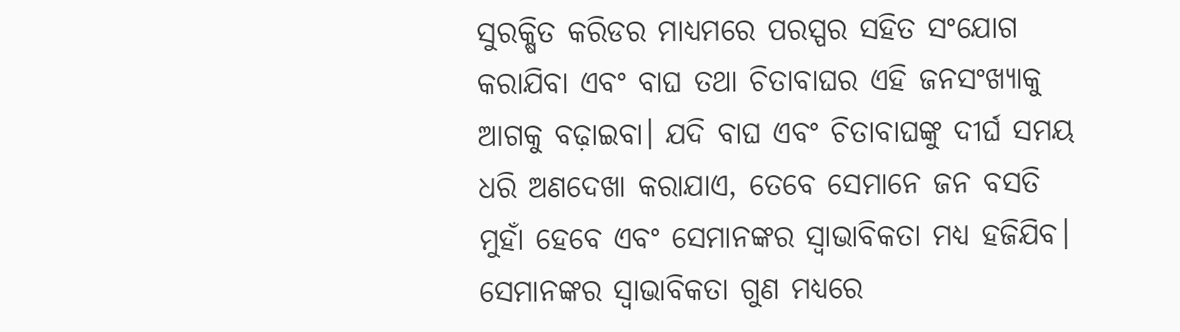ସୁରକ୍ଷିତ କରିଡର ମାଧ୍ୟମରେ ପରସ୍ପର ସହିତ ସଂଯୋଗ କରାଯିବା ଏବଂ ବାଘ ତଥା ଚିତାବାଘର ଏହି ଜନସଂଖ୍ୟାକୁ ଆଗକୁ ବଢ଼ାଇବା। ଯଦି ବାଘ ଏବଂ ଚିତାବାଘଙ୍କୁ ଦୀର୍ଘ ସମୟ ଧରି ଅଣଦେଖା କରାଯାଏ, ତେବେ ସେମାନେ ଜନ ବସତି ମୁହାଁ ହେବେ ଏବଂ ସେମାନଙ୍କର ସ୍ୱାଭାବିକତା ମଧ୍ୟ ହଜିଯିବ। ସେମାନଙ୍କର ସ୍ୱାଭାବିକତା ଗୁଣ ମଧ୍ୟରେ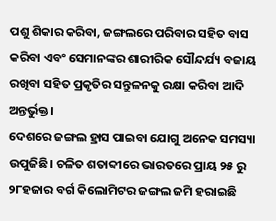ପଶୁ ଶିକାର କରିବା, ଜଙ୍ଗଲରେ ପରିବାର ସହିତ ବାସ କରିବା ଏବଂ ସେମାନଙ୍କର ଶାରୀରିକ ସୌନ୍ଦର୍ଯ୍ୟ ବଜାୟ ରଖିବା ସହିତ ପ୍ରକୃତିର ସନ୍ତୁଳନକୁ ରକ୍ଷା କରିବା ଆଦି ଅନ୍ତର୍ଭୁକ୍ତ।
ଦେଶରେ ଜଙ୍ଗଲ ହ୍ରାସ ପାଇବା ଯୋଗୁ ଅନେକ ସମସ୍ୟା ଉପୁଜିଛି। ଚଳିତ ଶତାବ୍ଦୀରେ ଭାରତରେ ପ୍ରାୟ ୨୫ ରୁ ୨୮ହଜାର ବର୍ଗ କିଲୋମିଟର ଜଙ୍ଗଲ ଜମି ହରାଇଛି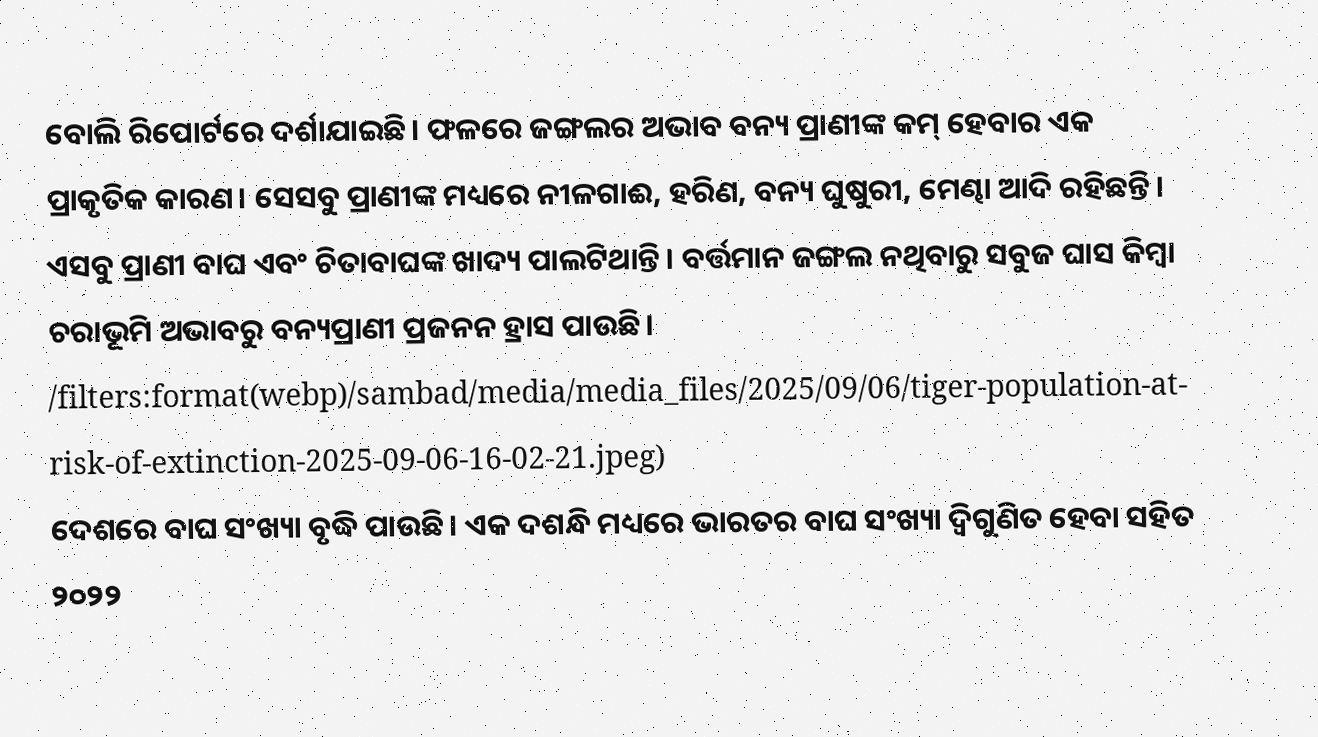ବୋଲି ରିପୋର୍ଟରେ ଦର୍ଶାଯାଇଛି। ଫଳରେ ଜଙ୍ଗଲର ଅଭାବ ବନ୍ୟ ପ୍ରାଣୀଙ୍କ କମ୍ ହେବାର ଏକ ପ୍ରାକୃତିକ କାରଣ। ସେସବୁ ପ୍ରାଣୀଙ୍କ ମଧ୍ୟରେ ନୀଳଗାଈ, ହରିଣ, ବନ୍ୟ ଘୁଷୁରୀ, ମେଣ୍ଢା ଆଦି ରହିଛନ୍ତି। ଏସବୁ ପ୍ରାଣୀ ବାଘ ଏବଂ ଚିତାବାଘଙ୍କ ଖାଦ୍ୟ ପାଲଟିଥାନ୍ତି। ବର୍ତ୍ତମାନ ଜଙ୍ଗଲ ନଥିବାରୁ ସବୁଜ ଘାସ କିମ୍ବା ଚରାଭୂମି ଅଭାବରୁ ବନ୍ୟପ୍ରାଣୀ ପ୍ରଜନନ ହ୍ରାସ ପାଉଛି।
/filters:format(webp)/sambad/media/media_files/2025/09/06/tiger-population-at-risk-of-extinction-2025-09-06-16-02-21.jpeg)
ଦେଶରେ ବାଘ ସଂଖ୍ୟା ବୃଦ୍ଧି ପାଉଛି। ଏକ ଦଶନ୍ଧି ମଧ୍ୟରେ ଭାରତର ବାଘ ସଂଖ୍ୟା ଦ୍ୱିଗୁଣିତ ହେବା ସହିତ ୨୦୨୨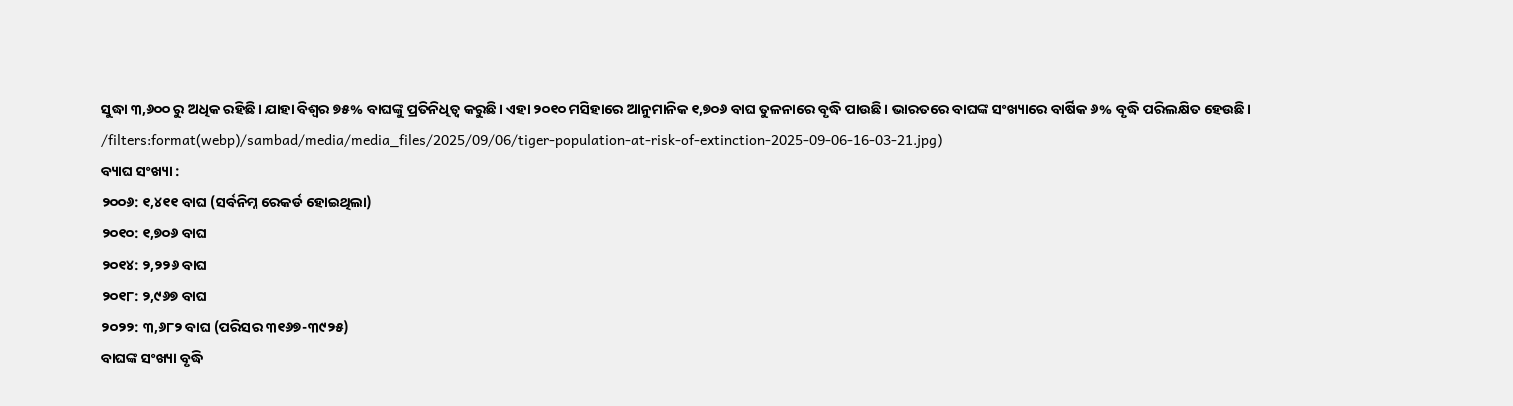ସୁଦ୍ଧା ୩,୬୦୦ ରୁ ଅଧିକ ରହିଛି। ଯାହା ବିଶ୍ୱର ୭୫% ବାଘଙ୍କୁ ପ୍ରତିନିଧିତ୍ୱ କରୁଛି। ଏହା ୨୦୧୦ ମସିହାରେ ଆନୁମାନିକ ୧,୭୦୬ ବାଘ ତୁଳନାରେ ବୃଦ୍ଧି ପାଉଛି। ଭାରତରେ ବାଘଙ୍କ ସଂଖ୍ୟାରେ ବାର୍ଷିକ ୬% ବୃଦ୍ଧି ପରିଲକ୍ଷିତ ହେଉଛି।
/filters:format(webp)/sambad/media/media_files/2025/09/06/tiger-population-at-risk-of-extinction-2025-09-06-16-03-21.jpg)
ବ୍ୟାଘ ସଂଖ୍ୟା :
୨୦୦୬: ୧,୪୧୧ ବାଘ (ସର୍ବନିମ୍ନ ରେକର୍ଡ ହୋଇଥିଲା)
୨୦୧୦: ୧,୭୦୬ ବାଘ
୨୦୧୪: ୨,୨୨୬ ବାଘ
୨୦୧୮: ୨,୯୬୭ ବାଘ
୨୦୨୨: ୩,୬୮୨ ବାଘ (ପରିସର ୩୧୬୭-୩୯୨୫)
ବାଘଙ୍କ ସଂଖ୍ୟା ବୃଦ୍ଧି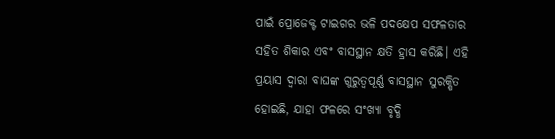ପାଇଁ ପ୍ରୋଜେକ୍ଟ ଟାଇଗର ଭଳି ପଦକ୍ଷେପ ସଫଳତାର ସହିତ ଶିକାର ଏବଂ ବାସସ୍ଥାନ କ୍ଷତି ହ୍ରାସ କରିଛି। ଏହି ପ୍ରୟାସ ଦ୍ୱାରା ବାଘଙ୍କ ଗୁରୁତ୍ୱପୂର୍ଣ୍ଣ ବାସସ୍ଥାନ ସୁରକ୍ଷିତ ହୋଇଛି, ଯାହା ଫଳରେ ସଂଖ୍ୟା ବୃଦ୍ଧି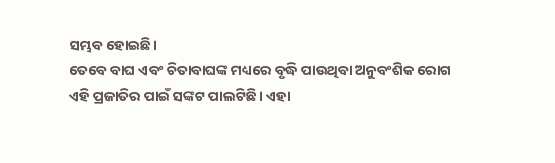ସମ୍ଭବ ହୋଇଛି।
ତେବେ ବାଘ ଏବଂ ଚିତାବାଘଙ୍କ ମଧ୍ୟରେ ବୃଦ୍ଧି ପାଉଥିବା ଅନୁବଂଶିକ ରୋଗ ଏହି ପ୍ରଜାତିର ପାଇଁ ସଙ୍କଟ ପାଲଟିଛି। ଏହା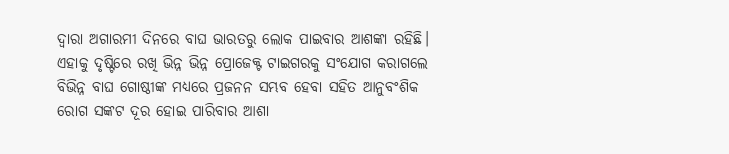ଦ୍ବାରା ଅଗାରମୀ ଦିନରେ ବାଘ ଭାରତରୁ ଲୋକ ପାଇବାର ଆଶଙ୍କା ରହିଛି। ଏହାକୁ ଦୃଷ୍ଟିରେ ରଖି ଭିନ୍ନ ଭିନ୍ନ ପ୍ରୋଜେକ୍ଟ ଟାଇଗରକୁ ସଂଯୋଗ କରାଗଲେ ବିଭିନ୍ନ ବାଘ ଗୋଷ୍ଠୀଙ୍କ ମଧ୍ୟରେ ପ୍ରଜନନ ସମ୍ଭବ ହେବା ସହିତ ଆନୁବଂଶିକ ରୋଗ ସଙ୍କଟ ଦୂର ହୋଇ ପାରିବାର ଆଶା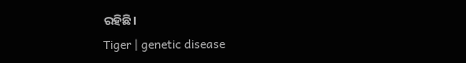ରହିଛି।
Tiger | genetic disease